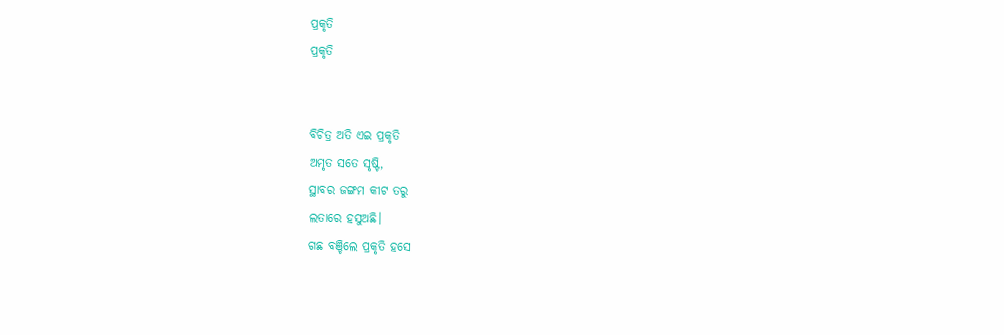ପ୍ରକୃତି
ପ୍ରକୃତି


ବିଚିତ୍ର ଅତି ଏଇ ପ୍ରକୃତି
ଅମୃତ ସତେ ସୃଷ୍ଟି,
ସ୍ଥାବର ଜଙ୍ଗମ କୀଟ ତରୁ
ଲତାରେ ହସୁଅଛି।
ଗଛ ବଞ୍ଚିଲେ ପ୍ରକୃତି ହସେ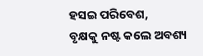ହସଇ ପରିବେଶ,
ବୃକ୍ଷକୁ ନଷ୍ଟ କଲେ ଅବଶ୍ୟ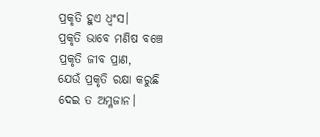ପ୍ରକୃତି ହୁଏ ଧ୍ଵଂସ।
ପ୍ରକୃତି ଭାବେ ମଣିଷ ବଞ୍ଚେ
ପ୍ରକୃତି ଜୀବ ପ୍ରାଣ,
ଯେଉଁ ପ୍ରକୃତି ରକ୍ଷା କରୁଛି
ଦେଇ ତ ଅମ୍ଳଜାନ।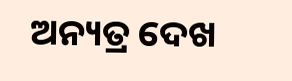ଅନ୍ୟତ୍ର ଦେଖ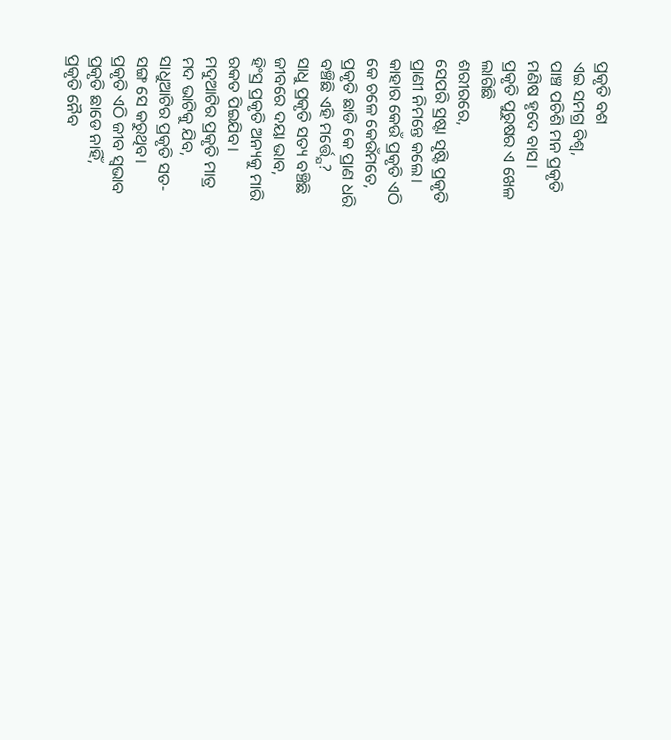ପ୍ରକୃତି ବଶ
ଏଇ ସମଗ୍ର ବିଶ୍ଵ,
ପାଞ୍ଚ ପଚିଶି ମନ ପ୍ରକୃତି
ମଣିଷ ହୃଦେ ବାସ।
ପ୍ରକୃତି ପୁରୁଷର ଏ ଖେଳ
ଲାଗିଛି
ଶରୀରରେ,
ସେପରି ସ୍ରଷ୍ଟା ସୃଷ୍ଟି ପ୍ରକୃତି
ପ୍ରାଣୀ ନିମନ୍ତେ କଲେ।
କାହାର କେଉଁ ପ୍ରକୃତି ଏଠି
କେ ଚଳେ କେଉଁମତେ,
ପ୍ରକୃତି ଛାଡି କେ ପ୍ରାଣ ଧରି
ବଞ୍ଚିଛି ଏହି ମର୍ତ୍ତ୍ଯେ?
ସାଧୁ ପ୍ରକୃତି ସତ୍ୟ ବଞ୍ଚିଛି
ଜୀବରେ ଦୟା ଭାବ,
ହିଂସ୍ର ପ୍ରକୃତି ଅନ୍ୟକୁ ମାରି
ରକତ ପିଇଯିବ।
ମଦୁଆଟିର ପ୍ରକୃତି ମାତ୍ର
ମଦ ଭାଟିକୁ ଯିବ,
ସାଧୁଆଟିର ପ୍ରକୃତି ସତ-
ସଙ୍ଗ ସେ କରୁଥିବ।
ପ୍ରକୃତି ଏଠି ଜୀବ ସ୍ଵଭାବ
ପ୍ରକୃତି ଛାଡେ ନାହିଁ,
ପ୍ରକୃତି ନୈବ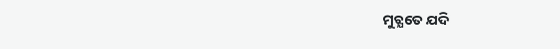ମୁଚ୍ଯତେ ଯଦି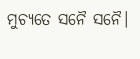ମୁଚ୍ଯତେ ସନୈ ସନୈ।